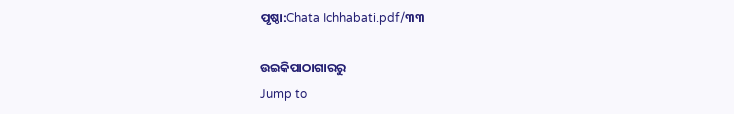ପୃଷ୍ଠା:Chata Ichhabati.pdf/୩୩

ଉଇକିପାଠାଗାର‌ରୁ
Jump to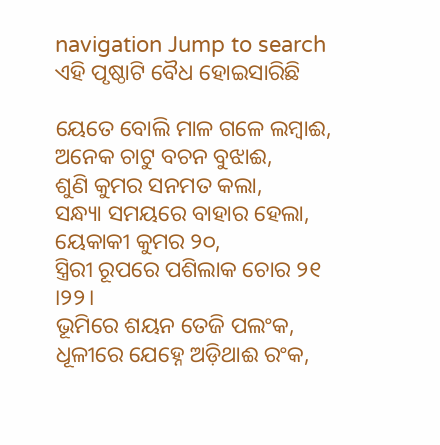navigation Jump to search
ଏହି ପୃଷ୍ଠାଟି ବୈଧ ହୋଇସାରିଛି

ୟେତେ ବୋଲି ମାଳ ଗଳେ ଲମ୍ବାଈ,
ଅନେକ ଚାଟୁ ବଚନ ବୁଝାଈ,
ଶୁଣି କୁମର ସନମତ କଲା,
ସନ୍ଧ୍ୟା ସମୟରେ ବାହାର ହେଲା,
ୟେକାକୀ କୁମର ୨୦,
ସ୍ତ୍ରିରୀ ରୂପରେ ପଶିଲାକ ଚୋର ୨୧ ।୨୨।
ଭୂମିରେ ଶୟନ ତେଜି ପଲଂକ,
ଧୂଳୀରେ ଯେହ୍ନେ ଅଡ଼ିଥାଈ ରଂକ,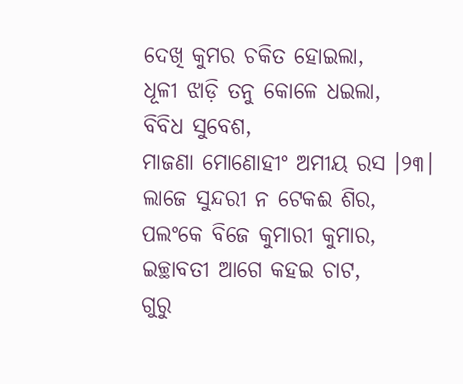ଦେଖି କୁମର ଚକିତ ହୋଇଲା,
ଧୂଳୀ ଝାଡ଼ି ତନୁ କୋଳେ ଧଇଲା,
ବିବିଧ ସୁବେଶ,
ମାଜଣା ମୋଣୋହୀଂ ଅମୀୟ ରସ ।୨୩।
ଲାଜେ ସୁନ୍ଦରୀ ନ ଟେକଈ ଶିର,
ପଲଂକେ ବିଜେ କୁମାରୀ କୁମାର,
ଇଚ୍ଛାବତୀ ଆଗେ କ‌ହଇ ଚାଟ,
ଗୁରୁ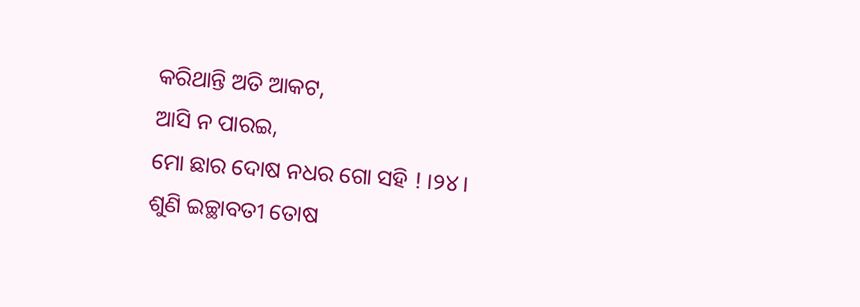କରିଥାନ୍ତି ଅତି ଆକଟ,
ଆସି ନ ପାରଇ,
ମୋ ଛାର ଦୋଷ ନ‌ଧର ଗୋ ସ‌ହି ! ।୨୪।
ଶୁଣି ଇଚ୍ଛାବତୀ ତୋଷ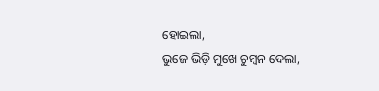ହୋଇଲା,
ଭୁଜେ ଭିଡ଼ି ମୁଖେ ଚୁମ୍ବନ ଦେଲା,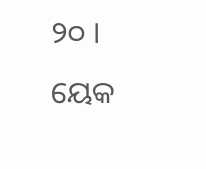୨୦ । ୟେକ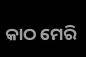କାଠ ମେରି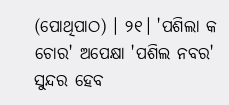(ପୋଥିପାଠ) । ୨୧। 'ପଶିଲା କ ଚୋର' ଅପେକ୍ଷା 'ପଶିଲ ନବର' ସୁନ୍ଦର ହେବ